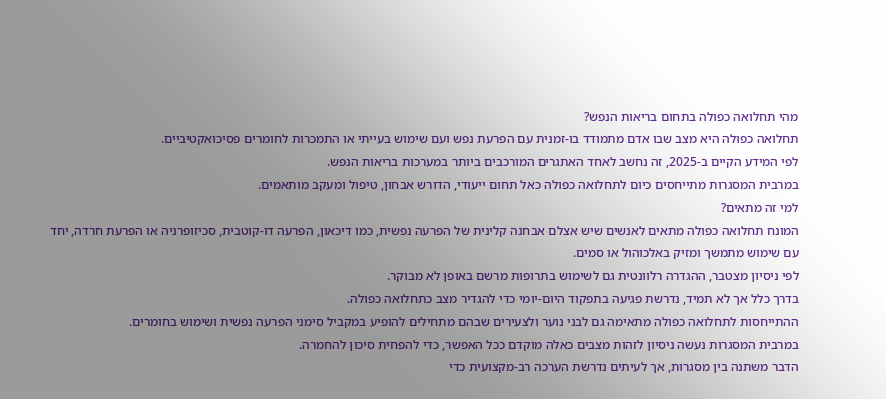מהי תחלואה כפולה בתחום בריאות הנפש?
תחלואה כפולה היא מצב שבו אדם מתמודד בו-זמנית עם הפרעת נפש ועם שימוש בעייתי או התמכרות לחומרים פסיכואקטיביים.
לפי המידע הקיים ב-2025, זה נחשב לאחד האתגרים המורכבים ביותר במערכות בריאות הנפש.
במרבית המסגרות מתייחסים כיום לתחלואה כפולה כאל תחום ייעודי, הדורש אבחון, טיפול ומעקב מותאמים.
למי זה מתאים?
המונח תחלואה כפולה מתאים לאנשים שיש אצלם אבחנה קלינית של הפרעה נפשית, כמו דיכאון, הפרעה דו-קוטבית, סכיזופרניה או הפרעת חרדה, יחד עם שימוש מתמשך ומזיק באלכוהול או סמים.
לפי ניסיון מצטבר, ההגדרה רלוונטית גם לשימוש בתרופות מרשם באופן לא מבוקר.
בדרך כלל אך לא תמיד, נדרשת פגיעה בתפקוד היום-יומי כדי להגדיר מצב כתחלואה כפולה.
ההתייחסות לתחלואה כפולה מתאימה גם לבני נוער ולצעירים שבהם מתחילים להופיע במקביל סימני הפרעה נפשית ושימוש בחומרים.
במרבית המסגרות נעשה ניסיון לזהות מצבים כאלה מוקדם ככל האפשר, כדי להפחית סיכון להחמרה.
הדבר משתנה בין מסגרות, אך לעיתים נדרשת הערכה רב-מקצועית כדי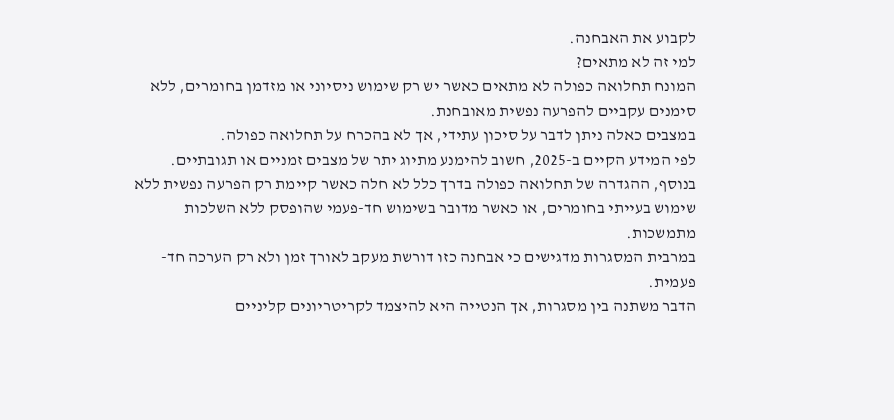לקבוע את האבחנה.
למי זה לא מתאים?
המונח תחלואה כפולה לא מתאים כאשר יש רק שימוש ניסיוני או מזדמן בחומרים, ללא סימנים עקביים להפרעה נפשית מאובחנת.
במצבים כאלה ניתן לדבר על סיכון עתידי, אך לא בהכרח על תחלואה כפולה.
לפי המידע הקיים ב-2025, חשוב להימנע מתיוג יתר של מצבים זמניים או תגובתיים.
בנוסף, ההגדרה של תחלואה כפולה בדרך כלל לא חלה כאשר קיימת רק הפרעה נפשית ללא שימוש בעייתי בחומרים, או כאשר מדובר בשימוש חד-פעמי שהופסק ללא השלכות מתמשכות.
במרבית המסגרות מדגישים כי אבחנה כזו דורשת מעקב לאורך זמן ולא רק הערכה חד-פעמית.
הדבר משתנה בין מסגרות, אך הנטייה היא להיצמד לקריטריונים קליניים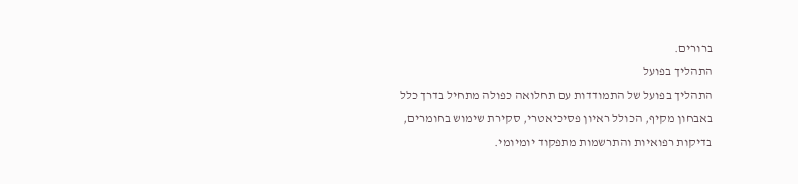ברורים.
התהליך בפועל
התהליך בפועל של התמודדות עם תחלואה כפולה מתחיל בדרך כלל באבחון מקיף, הכולל ראיון פסיכיאטרי, סקירת שימוש בחומרים, בדיקות רפואיות והתרשמות מתפקוד יומיומי.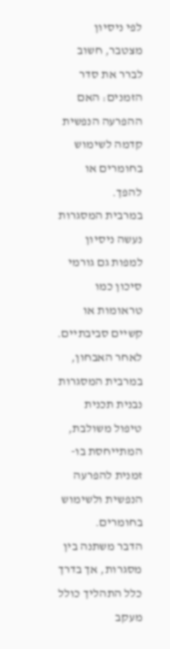לפי ניסיון מצטבר, חשוב לברר את סדר הזמנים: האם ההפרעה הנפשית קדמה לשימוש בחומרים או להפך.
במרבית המסגרות נעשה ניסיון למפות גם גורמי סיכון כמו טראומות או קשיים סביבתיים.
לאחר האבחון, במרבית המסגרות נבנית תכנית טיפול משולבת, המתייחסת בו-זמנית להפרעה הנפשית ולשימוש בחומרים.
הדבר משתנה בין מסגרות, אך בדרך כלל התהליך כולל מעקב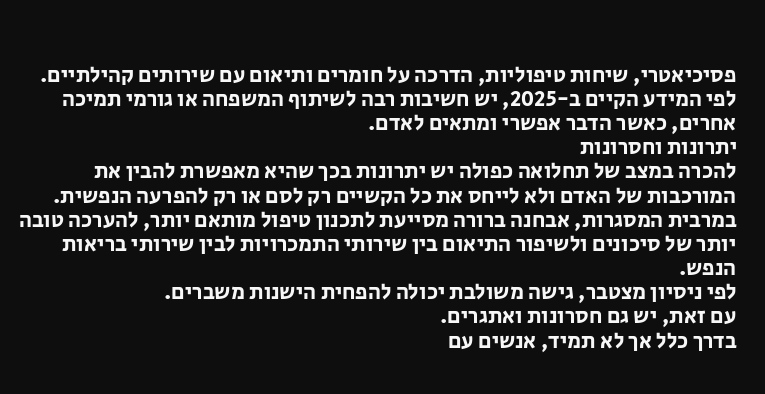פסיכיאטרי, שיחות טיפוליות, הדרכה על חומרים ותיאום עם שירותים קהילתיים.
לפי המידע הקיים ב-2025, יש חשיבות רבה לשיתוף המשפחה או גורמי תמיכה אחרים, כאשר הדבר אפשרי ומתאים לאדם.
יתרונות וחסרונות
להכרה במצב של תחלואה כפולה יש יתרונות בכך שהיא מאפשרת להבין את המורכבות של האדם ולא לייחס את כל הקשיים רק לסם או רק להפרעה הנפשית.
במרבית המסגרות, אבחנה ברורה מסייעת לתכנון טיפול מותאם יותר, להערכה טובה יותר של סיכונים ולשיפור התיאום בין שירותי התמכרויות לבין שירותי בריאות הנפש.
לפי ניסיון מצטבר, גישה משולבת יכולה להפחית הישנות משברים.
עם זאת, יש גם חסרונות ואתגרים.
בדרך כלל אך לא תמיד, אנשים עם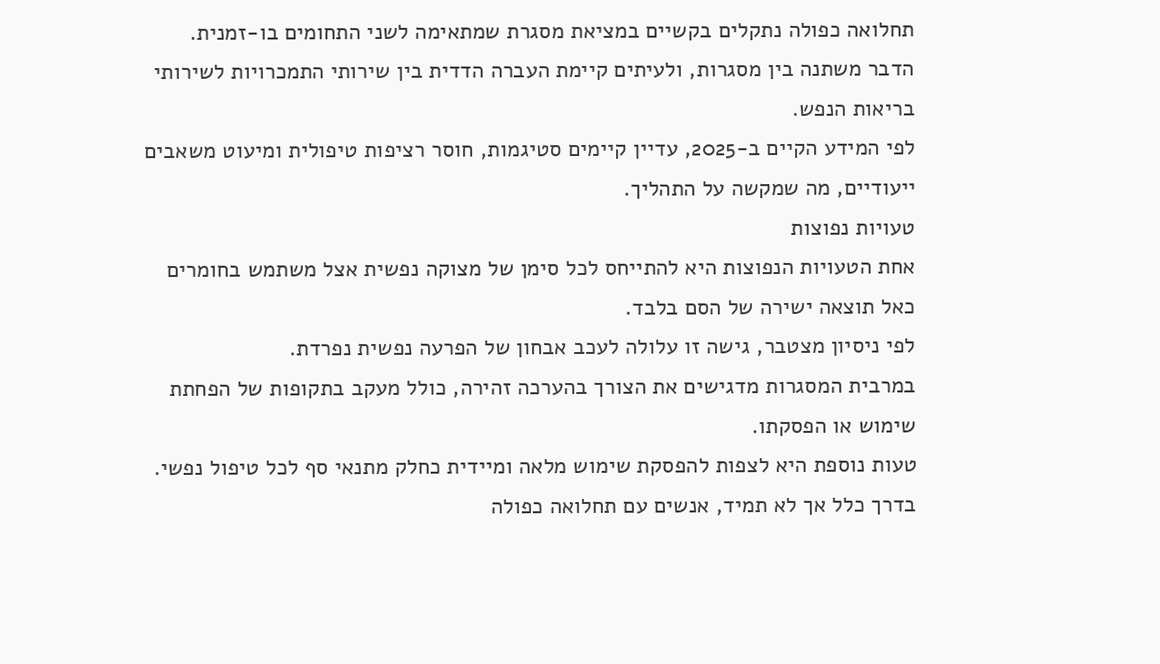תחלואה כפולה נתקלים בקשיים במציאת מסגרת שמתאימה לשני התחומים בו-זמנית.
הדבר משתנה בין מסגרות, ולעיתים קיימת העברה הדדית בין שירותי התמכרויות לשירותי בריאות הנפש.
לפי המידע הקיים ב-2025, עדיין קיימים סטיגמות, חוסר רציפות טיפולית ומיעוט משאבים ייעודיים, מה שמקשה על התהליך.
טעויות נפוצות
אחת הטעויות הנפוצות היא להתייחס לכל סימן של מצוקה נפשית אצל משתמש בחומרים כאל תוצאה ישירה של הסם בלבד.
לפי ניסיון מצטבר, גישה זו עלולה לעכב אבחון של הפרעה נפשית נפרדת.
במרבית המסגרות מדגישים את הצורך בהערכה זהירה, כולל מעקב בתקופות של הפחתת שימוש או הפסקתו.
טעות נוספת היא לצפות להפסקת שימוש מלאה ומיידית כחלק מתנאי סף לכל טיפול נפשי.
בדרך כלל אך לא תמיד, אנשים עם תחלואה כפולה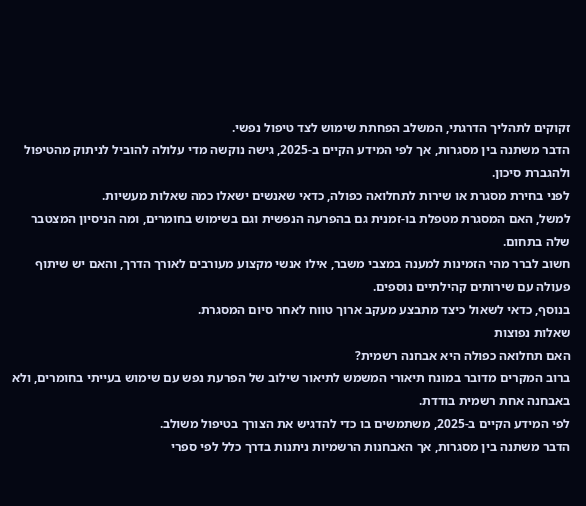זקוקים לתהליך הדרגתי, המשלב הפחתת שימוש לצד טיפול נפשי.
הדבר משתנה בין מסגרות, אך לפי המידע הקיים ב-2025, גישה נוקשה מדי עלולה להוביל לניתוק מהטיפול ולהגברת סיכון.
לפני בחירת מסגרת או שירות לתחלואה כפולה, כדאי שאנשים ישאלו כמה שאלות מעשיות.
למשל, האם המסגרת מטפלת בו-זמנית גם בהפרעה הנפשית וגם בשימוש בחומרים, ומה הניסיון המצטבר שלה בתחום.
חשוב לברר מהי הזמינות למענה במצבי משבר, אילו אנשי מקצוע מעורבים לאורך הדרך, והאם יש שיתוף פעולה עם שירותים קהילתיים נוספים.
בנוסף, כדאי לשאול כיצד מתבצע מעקב ארוך טווח לאחר סיום המסגרת.
שאלות נפוצות
האם תחלואה כפולה היא אבחנה רשמית?
ברוב המקרים מדובר במונח תיאורי המשמש לתיאור שילוב של הפרעת נפש עם שימוש בעייתי בחומרים, ולא באבחנה אחת רשמית בודדת.
לפי המידע הקיים ב-2025, משתמשים בו כדי להדגיש את הצורך בטיפול משולב.
הדבר משתנה בין מסגרות, אך האבחנות הרשמיות ניתנות בדרך כלל לפי ספרי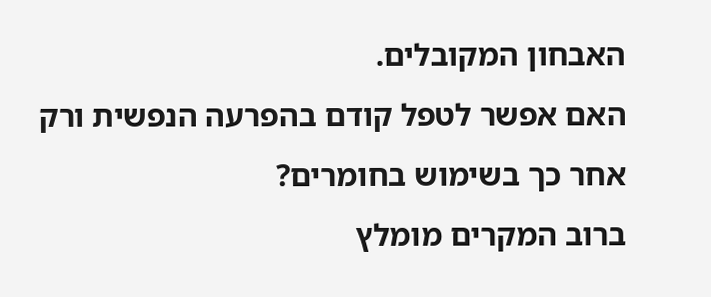האבחון המקובלים.
האם אפשר לטפל קודם בהפרעה הנפשית ורק אחר כך בשימוש בחומרים?
ברוב המקרים מומלץ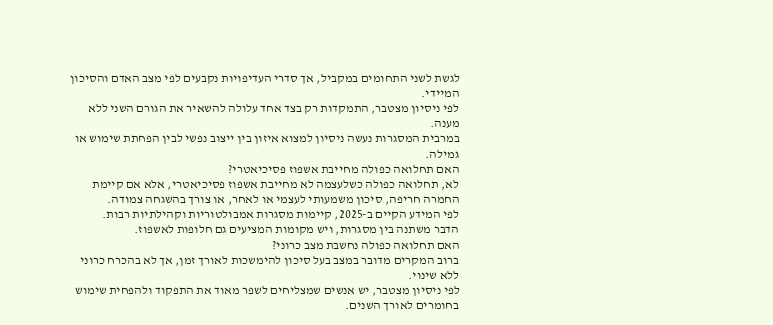לגשת לשני התחומים במקביל, אך סדרי העדיפויות נקבעים לפי מצב האדם והסיכון המיידי.
לפי ניסיון מצטבר, התמקדות רק בצד אחד עלולה להשאיר את הגורם השני ללא מענה.
במרבית המסגרות נעשה ניסיון למצוא איזון בין ייצוב נפשי לבין הפחתת שימוש או גמילה.
האם תחלואה כפולה מחייבת אשפוז פסיכיאטרי?
לא, תחלואה כפולה כשלעצמה לא מחייבת אשפוז פסיכיאטרי, אלא אם קיימת החמרה חריפה, סיכון משמעותי לעצמי או לאחר, או צורך בהשגחה צמודה.
לפי המידע הקיים ב-2025, קיימות מסגרות אמבולטוריות וקהילתיות רבות.
הדבר משתנה בין מסגרות, ויש מקומות המציעים גם חלופות לאשפוז.
האם תחלואה כפולה נחשבת מצב כרוני?
ברוב המקרים מדובר במצב בעל סיכון להימשכות לאורך זמן, אך לא בהכרח כרוני ללא שינוי.
לפי ניסיון מצטבר, יש אנשים שמצליחים לשפר מאוד את התפקוד ולהפחית שימוש בחומרים לאורך השנים.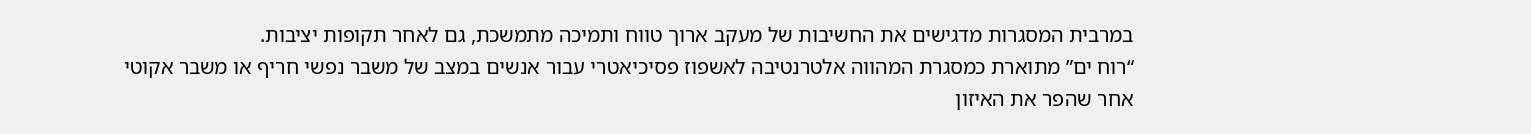במרבית המסגרות מדגישים את החשיבות של מעקב ארוך טווח ותמיכה מתמשכת, גם לאחר תקופות יציבות.
“רוח ים” מתוארת כמסגרת המהווה אלטרנטיבה לאשפוז פסיכיאטרי עבור אנשים במצב של משבר נפשי חריף או משבר אקוטי אחר שהפר את האיזון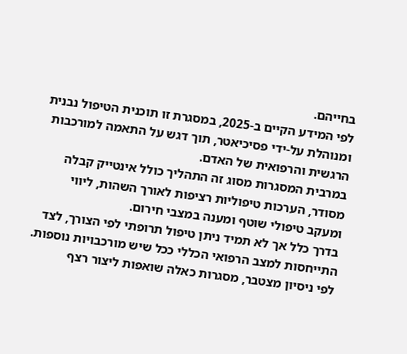בחייהם.
לפי המידע הקיים ב-2025, במסגרת זו תוכנית הטיפול נבנית ומנוהלת על-ידי פסיכיאטר, תוך דגש על התאמה למורכבות הרגשית והרפואית של האדם.
במרבית המסגרות מסוג זה התהליך כולל אינטייק קבלה מסודר, הערכות טיפוליות רציפות לאורך השהות, ליווי ומעקב טיפולי שוטף ומענה במצבי חירום.
בדרך כלל אך לא תמיד ניתן טיפול תרופתי לפי הצורך, לצד התייחסות למצב הרפואי הכללי ככל שיש מורכבויות נוספות.
לפי ניסיון מצטבר, מסגרות כאלה שואפות ליצור רצף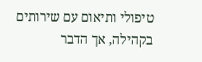טיפולי ותיאום עם שירותים בקהילה, אך הדבר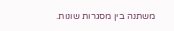משתנה בין מסגרות שונות.